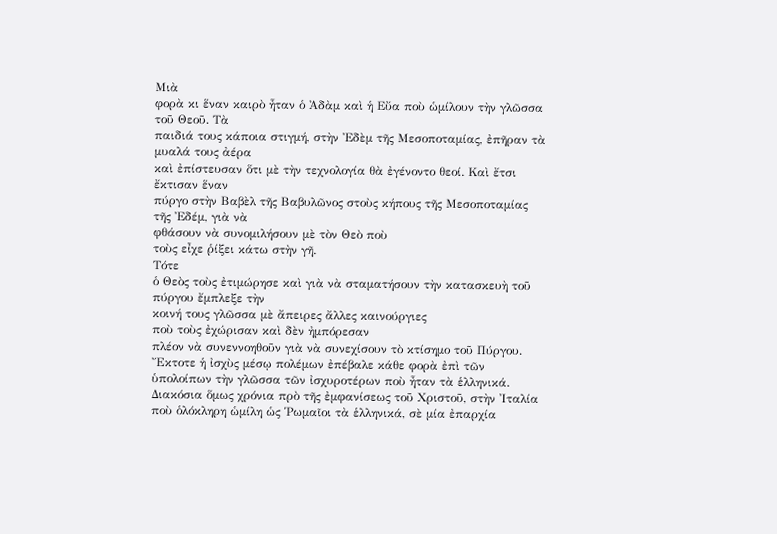Μιὰ
φορὰ κι ἕναν καιρὸ ἦταν ὁ Ἀδὰμ καὶ ἡ Εὔα ποὺ ὡμίλουν τὴν γλῶσσα τοῦ Θεοῦ. Τὰ
παιδιά τους κάποια στιγμή, στὴν Ἐδὲμ τῆς Μεσοποταμίας, ἐπῆραν τὰ μυαλά τους ἀέρα
καὶ ἐπίστευσαν ὅτι μὲ τὴν τεχνολογία θὰ ἐγένοντο θεοί. Καὶ ἔτσι ἔκτισαν ἕναν
πύργο στὴν Βαβὲλ τῆς Βαβυλῶνος στοὺς κήπους τῆς Μεσοποταμίας τῆς Ἐδέμ, γιὰ νὰ
φθάσουν νὰ συνομιλήσουν μὲ τὸν Θεὸ ποὺ
τοὺς εἶχε ῥίξει κάτω στὴν γῆ.
Τότε
ὁ Θεὸς τοὺς ἐτιμώρησε καὶ γιὰ νὰ σταματήσουν τὴν κατασκευὴ τοῦ πύργου ἔμπλεξε τὴν
κοινή τους γλῶσσα μὲ ἄπειρες ἄλλες καινούργιες
ποὺ τοὺς ἐχώρισαν καὶ δὲν ἠμπόρεσαν
πλέον νὰ συνεννοηθοῦν γιὰ νὰ συνεχίσουν τὸ κτίσημο τοῦ Πύργου.
Ἔκτοτε ἡ ἰσχὺς μέσῳ πολέμων ἐπέβαλε κάθε φορὰ ἐπὶ τῶν ὑπολοίπων τὴν γλῶσσα τῶν ἰσχυροτέρων ποὺ ἦταν τὰ ἑλληνικά. Διακόσια ὅμως χρόνια πρὸ τῆς ἐμφανίσεως τοῦ Χριστοῦ, στὴν Ἰταλία ποὺ ὁλόκληρη ὡμίλη ὡς Ῥωμαῖοι τὰ ἑλληνικά, σὲ μία ἐπαρχία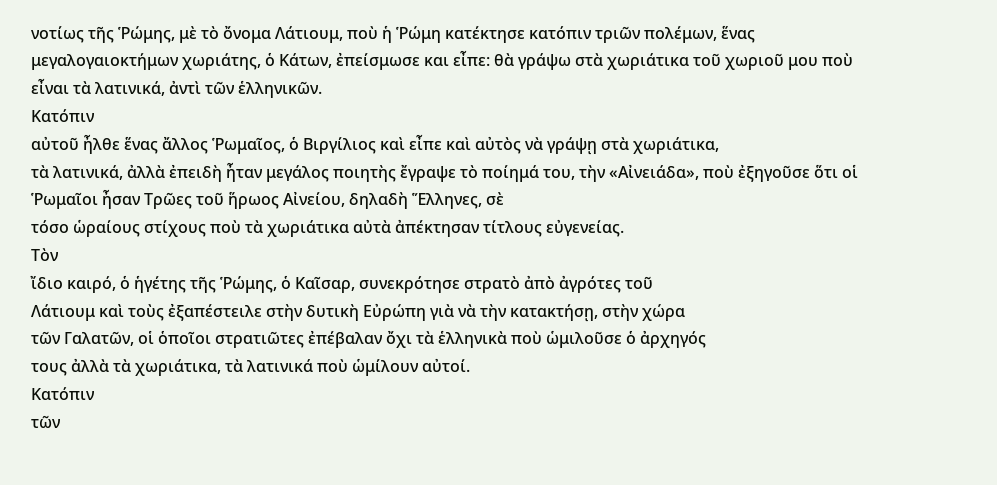νοτίως τῆς Ῥώμης, μὲ τὸ ὄνομα Λάτιουμ, ποὺ ἡ Ῥώμη κατέκτησε κατόπιν τριῶν πολέμων, ἕνας μεγαλογαιοκτήμων χωριάτης, ὁ Κάτων, ἐπείσμωσε και εἶπε: θὰ γράψω στὰ χωριάτικα τοῦ χωριοῦ μου ποὺ εἶναι τὰ λατινικά, ἀντὶ τῶν ἑλληνικῶν.
Κατόπιν
αὐτοῦ ἦλθε ἕνας ἄλλος Ῥωμαῖος, ὁ Βιργίλιος καὶ εἶπε καὶ αὐτὸς νὰ γράψῃ στὰ χωριάτικα,
τὰ λατινικά, ἀλλὰ ἐπειδὴ ἦταν μεγάλος ποιητὴς ἔγραψε τὸ ποίημά του, τὴν «Αἰνειάδα», ποὺ ἐξηγοῦσε ὅτι οἱ Ῥωμαῖοι ἦσαν Τρῶες τοῦ ἥρωος Αἰνείου, δηλαδὴ Ἕλληνες, σὲ
τόσο ὡραίους στίχους ποὺ τὰ χωριάτικα αὐτὰ ἀπέκτησαν τίτλους εὐγενείας.
Τὸν
ἴδιο καιρό, ὁ ἡγέτης τῆς Ῥώμης, ὁ Καῖσαρ, συνεκρότησε στρατὸ ἀπὸ ἀγρότες τοῦ
Λάτιουμ καὶ τοὺς ἐξαπέστειλε στὴν δυτικὴ Εὐρώπη γιὰ νὰ τὴν κατακτήσῃ, στὴν χώρα
τῶν Γαλατῶν, οἱ ὁποῖοι στρατιῶτες ἐπέβαλαν ὄχι τὰ ἑλληνικὰ ποὺ ὡμιλοῦσε ὁ ἀρχηγός
τους ἀλλὰ τὰ χωριάτικα, τὰ λατινικά ποὺ ὡμίλουν αὐτοί.
Κατόπιν
τῶν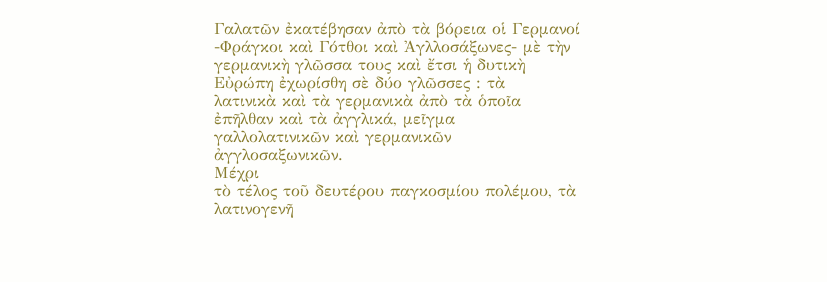Γαλατῶν ἐκατέβησαν ἀπὸ τὰ βόρεια οἱ Γερμανοί -Φράγκοι καὶ Γότθοι καὶ Ἀγλλοσάξωνες- μὲ τὴν γερμανικὴ γλῶσσα τους καὶ ἔτσι ἡ δυτικὴ
Εὐρώπη ἐχωρίσθη σὲ δύο γλῶσσες : τὰ
λατινικὰ καὶ τὰ γερμανικὰ ἀπὸ τὰ ὁποῖα ἐπῆλθαν καὶ τὰ ἀγγλικά, μεῖγμα
γαλλολατινικῶν καὶ γερμανικῶν ἀγγλοσαξωνικῶν.
Μέχρι
τὸ τέλος τοῦ δευτέρου παγκοσμίου πολέμου, τὰ λατινογενῆ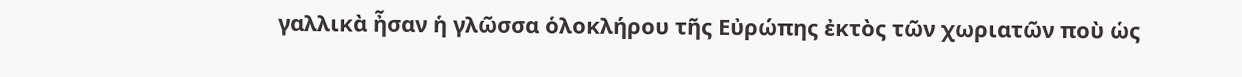γαλλικὰ ἦσαν ἡ γλῶσσα ὁλοκλήρου τῆς Εὐρώπης ἐκτὸς τῶν χωριατῶν ποὺ ὡς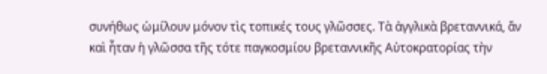συνήθως ὡμίλουν μόνον τὶς τοπικές τους γλῶσσες. Τὰ ἀγγλικὰ βρεταννικά, ἄν καὶ ἦταν ἡ γλῶσσα τῆς τότε παγκοσμίου βρεταννικῆς Αὐτοκρατορίας τὴν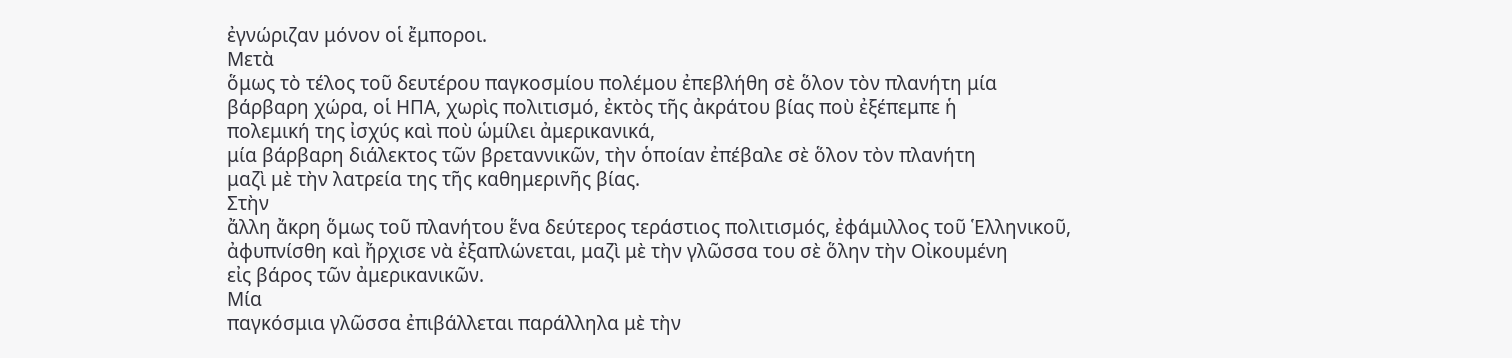ἐγνώριζαν μόνον οἱ ἔμποροι.
Μετὰ
ὅμως τὸ τέλος τοῦ δευτέρου παγκοσμίου πολέμου ἐπεβλήθη σὲ ὅλον τὸν πλανήτη μία
βάρβαρη χώρα, οἱ ΗΠΑ, χωρὶς πολιτισμό, ἐκτὸς τῆς ἀκράτου βίας ποὺ ἐξέπεμπε ἡ
πολεμική της ἰσχύς καὶ ποὺ ὡμίλει ἀμερικανικά,
μία βάρβαρη διάλεκτος τῶν βρεταννικῶν, τὴν ὁποίαν ἐπέβαλε σὲ ὅλον τὸν πλανήτη
μαζὶ μὲ τὴν λατρεία της τῆς καθημερινῆς βίας.
Στὴν
ἄλλη ἄκρη ὅμως τοῦ πλανήτου ἕνα δεύτερος τεράστιος πολιτισμός, ἐφάμιλλος τοῦ Ἑλληνικοῦ,
ἀφυπνίσθη καὶ ἤρχισε νὰ ἐξαπλώνεται, μαζὶ μὲ τὴν γλῶσσα του σὲ ὅλην τὴν Οἰκουμένη
εἰς βάρος τῶν ἀμερικανικῶν.
Μία
παγκόσμια γλῶσσα ἐπιβάλλεται παράλληλα μὲ τὴν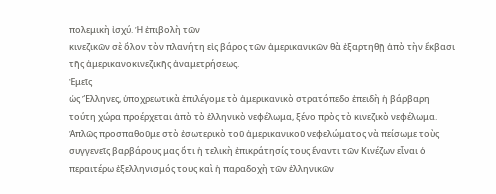πολεμικὴ ἰσχύ. Ἡ ἐπιβολὴ τῶν
κινεζικῶν σὲ ὅλον τὸν πλανήτη εἰς βάρος τῶν ἀμερικανικῶν θὰ ἐξαρτηθῇ ἀπὸ τὴν ἔκβασι
τῆς ἀμερικανοκινεζικῆς ἀναμετρήσεως.
Ἐμεῖς
ὡς Ἕλληνες, ὑποχρεωτικὰ ἐπιλέγομε τὸ ἀμερικανικὸ στρατόπεδο ἐπειδὴ ἡ βάρβαρη
τούτη χώρα προέρχεται ἀπὸ τὸ ἑλληνικὸ νεφέλωμα, ξένο πρὸς τὸ κινεζικὸ νεφέλωμα.
Ἁπλῶς προσπαθοῦμε στὸ ἐσωτερικὸ τοῦ ἀμερικανικοῦ νεφελώματος νὰ πείσωμε τοὺς
συγγενεῖς βαρβάρους μας ὅτι ἡ τελικὴ ἐπικράτησίς τους ἔναντι τῶν Κινέζων εἶναι ὁ
περαιτέρω ἐξελληνισμός τους καὶ ἡ παραδοχὴ τῶν ἑλληνικῶν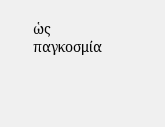ὡς παγκοσμία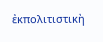ἐκπολιτιστικὴ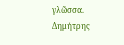γλῶσσα.
Δημήτρης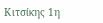Κιτσίκης 1η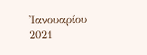Ἰανουαρίου 2021